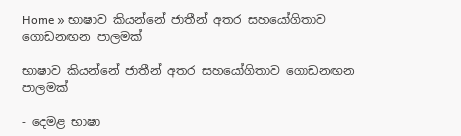Home » භාෂාව කියන්නේ ජාතීන් අතර සහයෝගිතාව ගොඩනඟන පාලමක්

භාෂාව කියන්නේ ජාතීන් අතර සහයෝගිතාව ගොඩනඟන පාලමක්

- දෙමළ භාෂා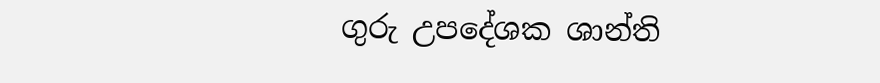ගුරු උපදේශක ශාන්ති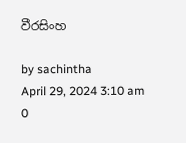වීරසිංහ

by sachintha
April 29, 2024 3:10 am 0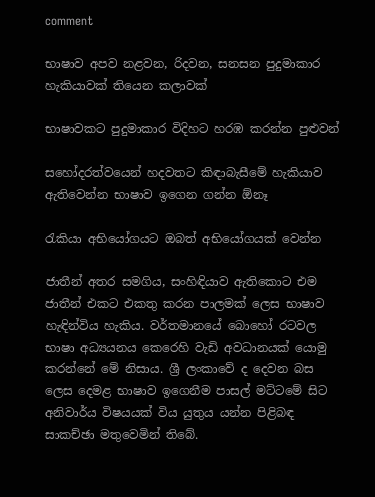comment

භාෂාව අපව නළවන, රිදවන, සනසන පුදුමාකාර හැකියාවක් තියෙන කලාවක්

භාෂාවකට පුදුමාකාර විදිහට හරඹ කරන්න පුළුවන්

සහෝදරත්වයෙන් හදවතට කිඳාබැසීමේ හැකියාව ඇතිවෙන්න භාෂාව ඉගෙන ගන්න ඕනෑ

රැකියා අභියෝගයට ඔබත් අභියෝගයක් වෙන්න

ජාතීන් අතර සමගිය, සංහිඳියාව ඇතිකොට එම ජාතීන් එකට එකතු කරන පාලමක් ලෙස භාෂාව හැඳින්විය හැකිය. වර්තමානයේ බොහෝ රටවල භාෂා අධ්‍යයනය කෙරෙහි වැඩි අවධානයක් යොමු කරන්නේ මේ නිසාය. ශ්‍රී ලංකාවේ ද දෙවන බස ලෙස දෙමළ භාෂාව ඉගෙනීම පාසල් මට්ටමේ සිට අනිවාර්ය විෂයයක් විය යුතුය යන්න පිළිබඳ සාකච්ඡා මතුවෙමින් තිබේ.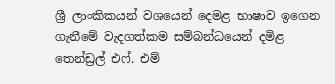ශ්‍රී ලාංකිකයන් වශයෙන් දෙමළ භාෂාව ඉගෙන ගැනීමේ වැදගත්කම සම්බන්ධයෙන් දමිළ තෙන්ඩ්‍රල් එෆ්. එම්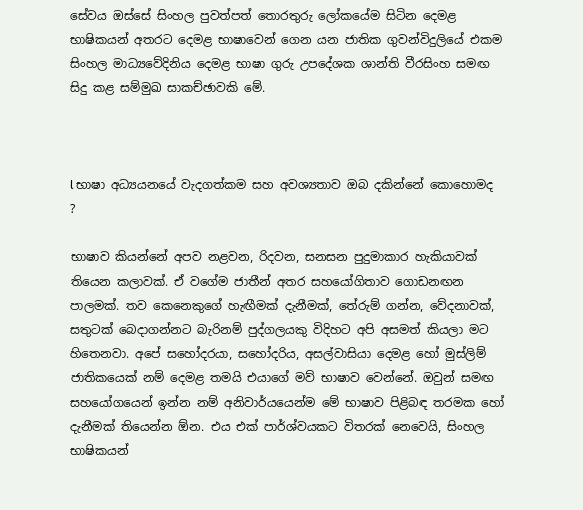සේවය ඔස්සේ සිංහල පුවත්පත් තොරතුරු ලෝකයේම සිටින දෙමළ භාෂිකයන් අතරට දෙමළ භාෂාවෙන් ගෙන යන ජාතික ගුවන්විදුලියේ එකම සිංහල මාධ්‍යවේදිනිය දෙමළ භාෂා ගුරු උපදේශක ශාන්ති වීරසිංහ සමඟ සිදු කළ සම්මුඛ සාකච්ඡාවකි මේ.



l භාෂා අධ්‍යයනයේ වැදගත්කම සහ අවශ්‍යතාව ඔබ දකින්නේ කොහොමද ?

භාෂාව කියන්නේ අපව නළවන, රිදවන, සනසන පුදුමාකාර හැකියාවක් තියෙන කලාවක්. ඒ වගේම ජාතීන් අතර සහයෝගිතාව ගොඩනඟන පාලමක්. තව කෙනෙකුගේ හැඟීමක් දැනීමක්, තේරුම් ගන්න, වේදනාවක්, සතුටක් බෙදාගන්නට බැරිනම් පුද්ගලයකු විදිහට අපි අසමත් කියලා මට හිතෙනවා. අපේ සහෝදරයා, සහෝදරිය, අසල්වාසියා දෙමළ හෝ මුස්ලිම් ජාතිකයෙක් නම් දෙමළ තමයි එයාගේ මව් භාෂාව වෙන්නේ. ඔවුන් සමඟ සහයෝගයෙන් ඉන්න නම් අනිවාර්යයෙන්ම මේ භාෂාව පිළිබඳ තරමක හෝ දැනීමක් තියෙන්න ඕන. එය එක් පාර්ශ්වයකට විතරක් නෙවෙයි, සිංහල භාෂිකයන්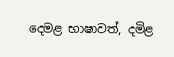දෙමළ භාෂාවත්, දමිළ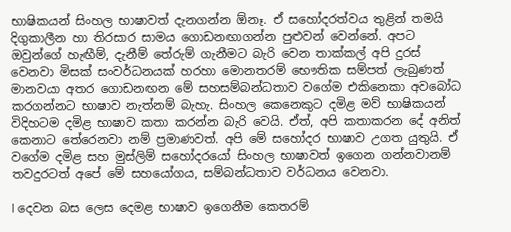භාෂිකයන් සිංහල භාෂාවත් දැනගන්න ඕනෑ. ඒ සහෝදරත්වය තුළින් තමයි දිගුකාලීන හා තිරසාර සාමය ගොඩනඟාගන්න පුළුවන් වෙන්නේ. අපට ඔවුන්ගේ හැඟීම්, දැනීම් තේරුම් ගැනීමට බැරි වෙන තාක්කල් අපි දුරස් වෙනවා මිසක් සංවර්ධනයක් හරහා මොනතරම් භෞතික සම්පත් ලැබුණත් මානවයා අතර ගොඩනඟන මේ සහසම්බන්ධතාව වගේම එකිනෙකා අවබෝධ කරගන්නට භාෂාව නැත්නම් බැහැ. සිංහල කෙනෙකුට දමිළ මව් භාෂිකයන් විදිහටම දමිළ භාෂාව කතා කරන්න බැරි වෙයි. ඒත්, අපි කතාකරන දේ අනිත් කෙනාට තේරෙනවා නම් ප්‍රමාණවත්. අපි මේ සහෝදර භාෂාව උගත යුතුයි. ඒ වගේම දමිළ සහ මුස්ලිම් සහෝදරයෝ සිංහල භාෂාවත් ඉගෙන ගන්නවානම් තවදුරටත් අපේ මේ සහයෝගය, සම්බන්ධතාව වර්ධනය වෙනවා.

l දෙවන බස ලෙස දෙමළ භාෂාව ඉගෙනීම කෙතරම්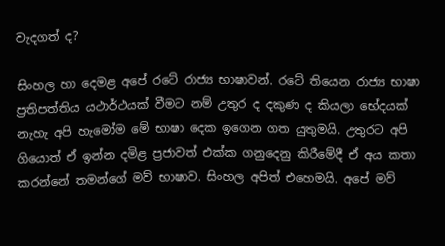වැදගත් ද?

සිංහල හා දෙමළ අපේ රටේ රාජ්‍ය භාෂාවන්. රටේ තියෙන රාජ්‍ය භාෂා ප්‍රතිපත්තිය යථාර්ථයක් වීමට නම් උතුර ද දකුණ ද කියලා භේදයක් නැහැ අපි හැමෝම මේ භාෂා දෙක ඉගෙන ගත යුතුමයි. උතුරට අපි ගියොත් ඒ ඉන්න දමිළ ප්‍රජාවත් එක්ක ගනුදෙනු කිරීමේදී ඒ අය කතා කරන්නේ තමන්ගේ මව් භාෂාව. සිංහල අපිත් එහෙමයි. අපේ මව්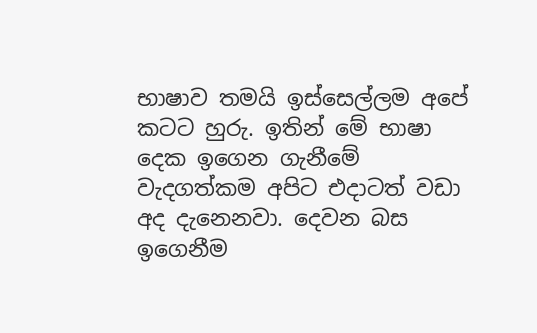භාෂාව තමයි ඉස්සෙල්ලම අපේ කටට හුරු. ඉතින් මේ භාෂා දෙක ඉගෙන ගැනීමේ වැදගත්කම අපිට එදාටත් වඩා අද දැනෙනවා. දෙවන බස ඉගෙනීම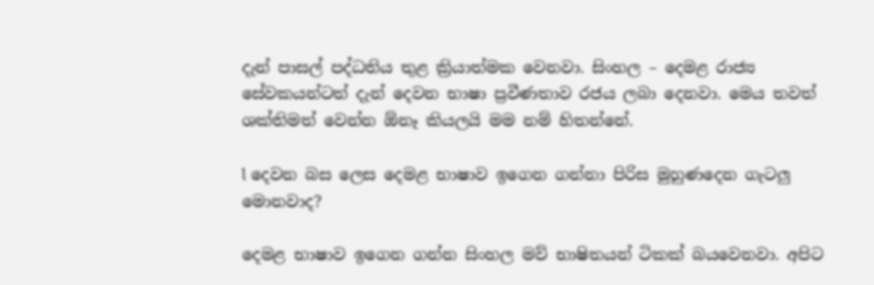දැන් පාසල් පද්ධතිය තුළ ක්‍රියාත්මක වෙනවා. සිංහල – දෙමළ රාජ්‍ය සේවකයන්ටත් දැන් දෙවන භාෂා ප්‍රවීණතාව රජය ලබා දෙනවා. මෙය තවත් ශක්තිමත් වෙන්න ඕනෑ කියලයි මම නම් හිතන්නේ.

l දෙවන බස ලෙස දෙමළ භාෂාව ඉගෙන ගන්නා පිරිස මුහුණදෙන ගැටලු මොනවාද?

දෙමළ භාෂාව ඉගෙන ගන්න සිංහල මව් භාෂිතයන් ටිකක් බයවෙනවා. අපිට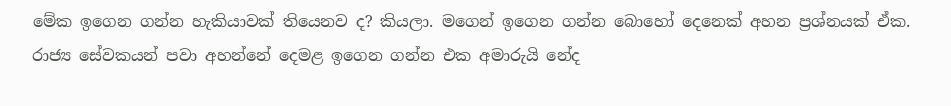මේක ඉගෙන ගන්න හැකියාවක් තියෙනව ද? කියලා. මගෙන් ඉගෙන ගන්න බොහෝ දෙනෙක් අහන ප්‍රශ්නයක් ඒක. රාජ්‍ය සේවකයන් පවා අහන්නේ දෙමළ ඉගෙන ගන්න එක අමාරුයි නේද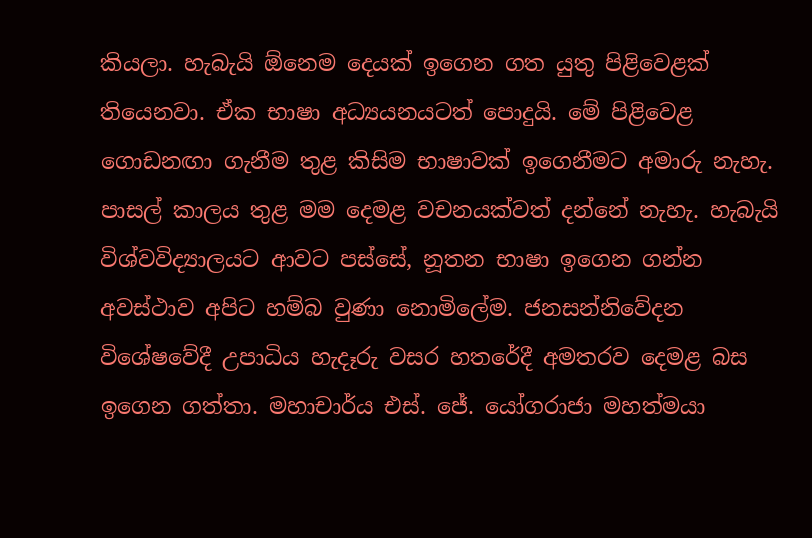කියලා. හැබැයි ඕනෙම දෙයක් ඉගෙන ගත යුතු පිළිවෙළක් තියෙනවා. ඒක භාෂා අධ්‍යයනයටත් පොදුයි. මේ පිළිවෙළ ගොඩනඟා ගැනීම තුළ කිසිම භාෂාවක් ඉගෙනීමට අමාරු නැහැ. පාසල් කාලය තුළ මම දෙමළ වචනයක්වත් දන්නේ නැහැ. හැබැයි විශ්වවිද්‍යාලයට ආවට පස්සේ, නූතන භාෂා ඉගෙන ගන්න අවස්ථාව අපිට හම්බ වුණා නොමිලේම. ජනසන්නිවේදන විශේෂවේදී උපාධිය හැදෑරු වසර හතරේදී අමතරව දෙමළ බස ඉගෙන ගත්තා. මහාචාර්ය එස්. ජේ. යෝගරාජා මහත්මයා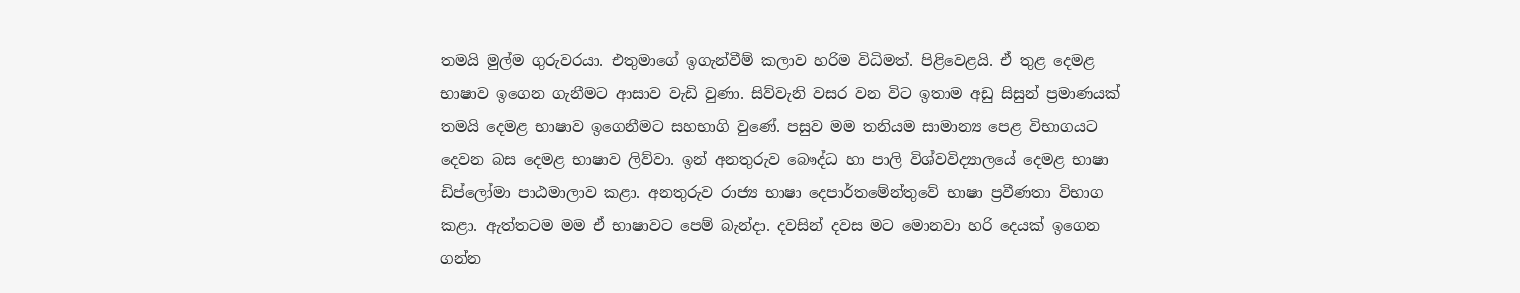තමයි මුල්ම ගුරුවරයා. එතුමාගේ ඉගැන්වීම් කලාව හරිම විධිමත්. පිළිවෙළයි. ඒ තුළ දෙමළ භාෂාව ඉගෙන ගැනීමට ආසාව වැඩි වුණා. සිව්වැනි වසර වන විට ඉතාම අඩු සිසුන් ප්‍රමාණයක් තමයි දෙමළ භාෂාව ඉගෙනීමට සහභාගි වුණේ. පසුව මම තනියම සාමාන්‍ය පෙළ විභාගයට දෙවන බස දෙමළ භාෂාව ලිව්වා. ඉන් අනතුරුව බෞද්ධ හා පාලි විශ්වවිද්‍යාලයේ දෙමළ භාෂා ඩිප්ලෝමා පාඨමාලාව කළා. අනතුරුව රාජ්‍ය භාෂා දෙපාර්තමේන්තුවේ භාෂා ප්‍රවීණතා විභාග කළා. ඇත්තටම මම ඒ භාෂාවට පෙම් බැන්දා. දවසින් දවස මට මොනවා හරි දෙයක් ඉගෙන ගන්න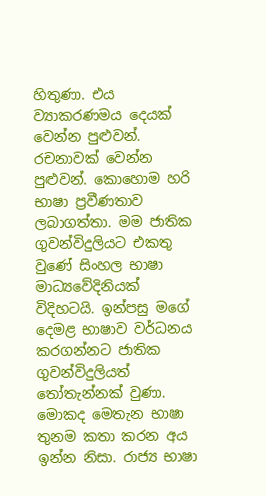හිතුණා. එය ව්‍යාකරණමය දෙයක් වෙන්න පුළුවන්. රචනාවක් වෙන්න පුළුවන්. කොහොම හරි භාෂා ප්‍රවීණතාව ලබාගත්තා. මම ජාතික ගුවන්විදුලියට එකතු වුණේ සිංහල භාෂා මාධ්‍යවේදිනියක් විදිහටයි. ඉන්පසු මගේ දෙමළ භාෂාව වර්ධනය කරගන්නට ජාතික ගුවන්විදුලියත් තෝතැන්නක් වුණා. මොකද මෙතැන භාෂා තුනම කතා කරන අය ඉන්න නිසා. රාජ්‍ය භාෂා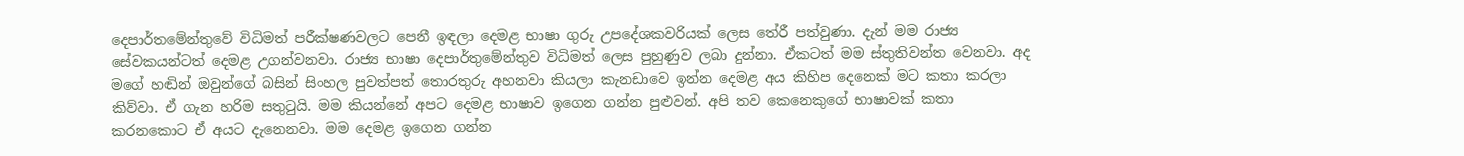දෙපාර්තමේන්තුවේ විධිමත් පරීක්ෂණවලට පෙනී ඉඳලා දෙමළ භාෂා ගුරු උපදේශකවරියක් ලෙස තේරී පත්වුණා. දැන් මම රාජ්‍ය සේවකයන්ටත් දෙමළ උගන්වනවා. රාජ්‍ය භාෂා දෙපාර්තුමේන්තුව විධිමත් ලෙස පුහුණුව ලබා දුන්නා. ඒකටත් මම ස්තුතිවන්ත වෙනවා. අද මගේ හඬින් ඔවුන්ගේ බසින් සිංහල පුවත්පත් තොරතුරු අහනවා කියලා කැනඩාවෙ ඉන්න දෙමළ අය කිහිප දෙනෙක් මට කතා කරලා කිව්වා. ඒ ගැන හරිම සතුටුයි. මම කියන්නේ අපට දෙමළ භාෂාව ඉගෙන ගන්න පුළුවන්. අපි තව කෙනෙකුගේ භාෂාවක් කතා කරනකොට ඒ අයට දැනෙනවා. මම දෙමළ ඉගෙන ගන්න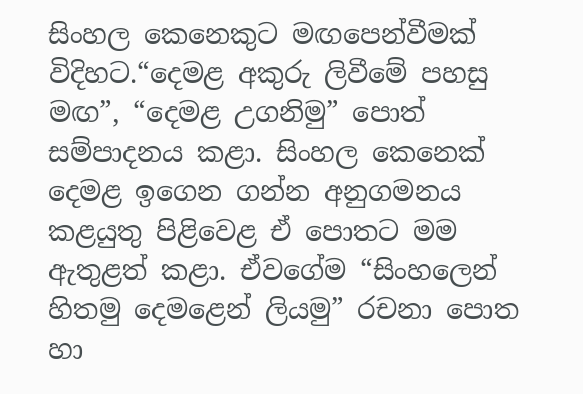සිංහල කෙනෙකුට මඟපෙන්වීමක් විදිහට.“දෙමළ අකුරු ලිවීමේ පහසු මඟ”, “දෙමළ උගනිමු” පොත් සම්පාදනය කළා. සිංහල කෙනෙක් දෙමළ ඉගෙන ගන්න අනුගමනය කළයුතු පිළිවෙළ ඒ පොතට මම ඇතුළත් කළා. ඒවගේම “සිංහලෙන් හිතමු දෙමළෙන් ලියමු” රචනා පොත හා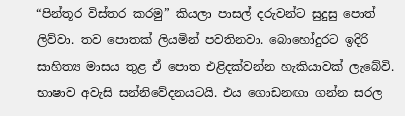“පින්තූර විස්තර කරමු” කියලා පාසල් දරුවන්ට සුදුසු පොත් ලිව්වා. තව පොතක් ලියමින් පවතිනවා. බොහෝදුරට ඉදිරි සාහිත්‍ය මාසය තුළ ඒ පොත එළිදක්වන්න හැකියාවක් ලැබේවි. භාෂාව අවැසි සන්නිවේදනයටයි. එය ගොඩනඟා ගන්න සරල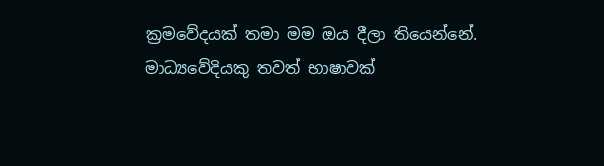ක්‍රමවේදයක් තමා මම ඔය දීලා තියෙන්නේ. මාධ්‍යවේදියකු තවත් භාෂාවක්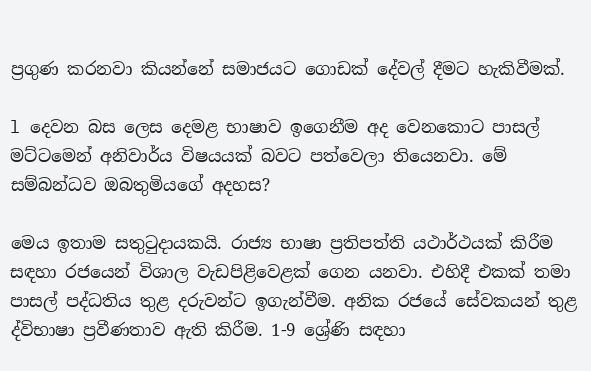ප්‍රගුණ කරනවා කියන්නේ සමාජයට ගොඩක් දේවල් දීමට හැකිවීමක්.

l දෙවන බස ලෙස දෙමළ භාෂාව ඉගෙනීම අද වෙනකොට පාසල් මට්ටමෙන් අනිවාර්ය විෂයයක් බවට පත්වෙලා තියෙනවා. මේ සම්බන්ධව ඔබතුමියගේ අදහස?

මෙය ඉතාම සතුටුදායකයි. රාජ්‍ය භාෂා ප්‍රතිපත්ති යථාර්ථයක් කිරීම සඳහා රජයෙන් විශාල වැඩපිළිවෙළක් ගෙන යනවා. එහිදී එකක් තමා පාසල් පද්ධතිය තුළ දරුවන්ට ඉගැන්වීම. අනික රජයේ සේවකයන් තුළ ද්විභාෂා ප්‍රවීණතාව ඇති කිරීම. 1-9 ශ්‍රේණි සඳහා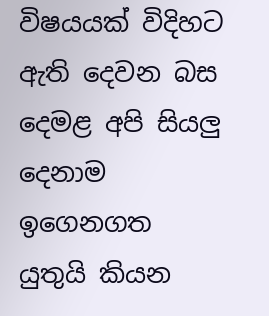විෂයයක් විදිහට ඇති දෙවන බස දෙමළ අපි සියලු‍ දෙනාම ඉගෙනගත යුතුයි කියන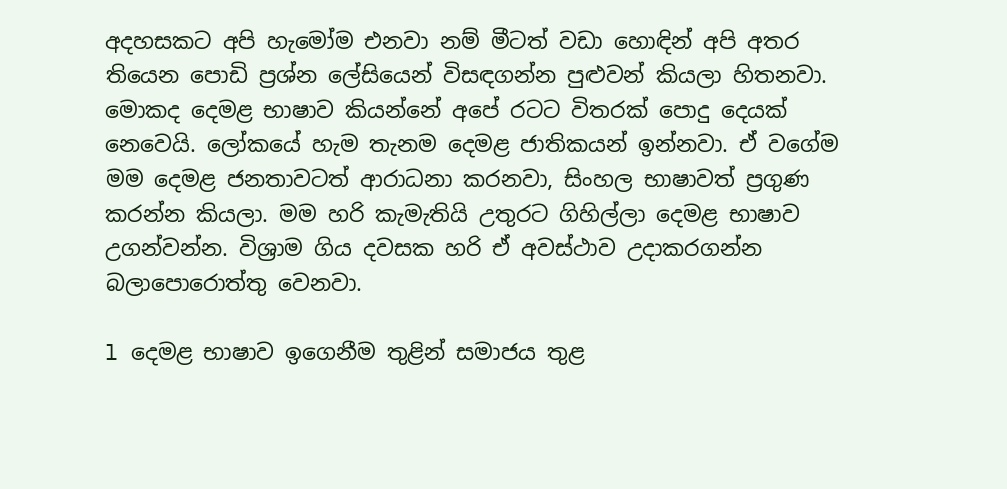අදහසකට අපි හැමෝම එනවා නම් මීටත් වඩා හොඳින් අපි අතර තියෙන පොඩි ප්‍රශ්න ලේසියෙන් විසඳගන්න පුළුවන් කියලා හිතනවා. මොකද දෙමළ භාෂාව කියන්නේ අපේ රටට විතරක් පොදු දෙයක් නෙවෙයි. ලෝකයේ හැම තැනම දෙමළ ජාතිකයන් ඉන්නවා. ඒ වගේම මම ‌දෙමළ ජනතාවටත් ආරාධනා කරනවා, සිංහල භාෂාවත් ප්‍රගුණ කරන්න කියලා. මම හරි කැමැතියි උතුරට ගිහිල්ලා දෙමළ භාෂාව උගන්වන්න. විශ්‍රාම ගිය දවසක හරි ඒ අවස්ථාව උදාකරගන්න බලාපොරොත්තු වෙනවා.

l දෙමළ භාෂාව ඉගෙනීම තුළින් සමාජය තුළ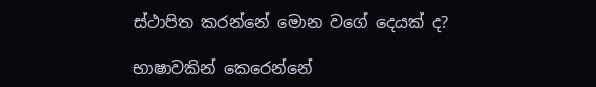ස්ථාපිත කරන්නේ මොන වගේ දෙයක් ද?

භාෂාවකින් කෙරෙන්නේ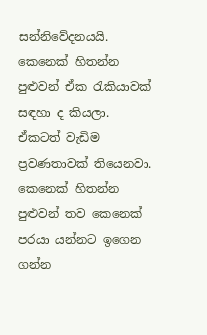සන්නිවේදනයයි. කෙනෙක් හිතන්න පුළුවන් ඒක රැකියාවක් සඳහා ද කියලා. ඒකටත් වැඩිම ප්‍රවණතාවක් තියෙනවා. කෙනෙක් හිතන්න පුළුවන් තව කෙනෙක් පරයා යන්නට ඉගෙන ගන්න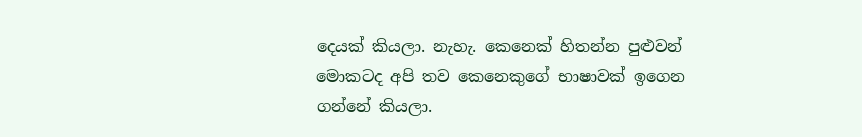දෙයක් කියලා. නැහැ. කෙනෙක් හිතන්න පුළුවන් මොකටද අපි තව කෙනෙකුගේ භාෂාවක් ඉගෙන ගන්නේ කියලා.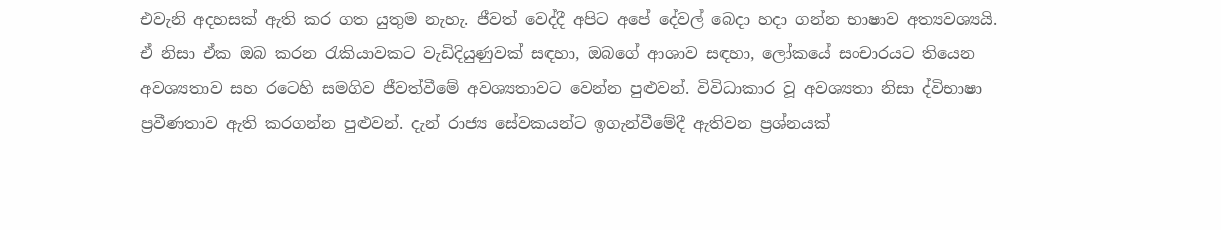එවැනි අදහසක් ඇති කර ගත යුතුම නැහැ. ජීවත් වෙද්දී අපිට අපේ දේවල් බෙදා හදා ගන්න භාෂාව අත්‍යවශ්‍යයි. ඒ නිසා ඒක ඔබ කරන රැකියාවකට වැඩිදියුණුවක් සඳහා, ඔබගේ ආශාව සඳහා, ලෝකයේ සංචාරයට තියෙන අවශ්‍යතාව සහ රටෙහි සමගිව ජීවත්වීමේ අවශ්‍යතාවට වෙන්න පුළුවන්. විවිධාකාර වූ අවශ්‍යතා නිසා ද්විභාෂා ප්‍රවීණතාව ඇති කරගන්න පුළුවන්. දැන් රාජ්‍ය සේවකයන්ට ඉගැන්වීමේදී ඇතිවන ප්‍රශ්නයක්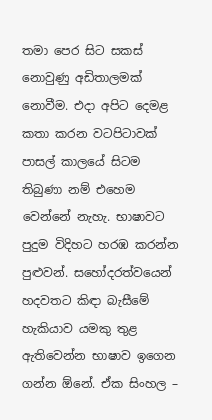තමා පෙර සිට සකස් නොවුණු අඩිතාලමක් නොවීම. එදා අපිට දෙමළ කතා කරන වටපිටාවක් පාසල් කාලයේ සිටම තිබුණා නම් එහෙම වෙන්නේ නැහැ. භාෂාවට පුදුම විදිහට හරඹ කරන්න පුළුවන්. සහෝදරත්වයෙන් හදවතට කිඳා බැසීමේ හැකියාව යමකු තුළ ඇතිවෙන්න භාෂාව ඉගෙන ගන්න ඕනේ. ඒක සිංහල –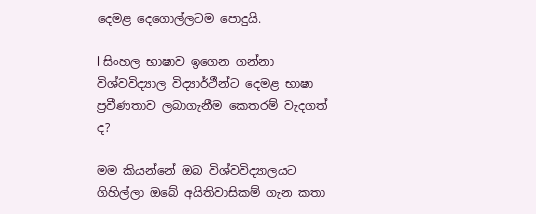දෙමළ දෙගොල්ලටම පොදුයි.

l සිංහල භාෂාව ඉගෙන ගන්නා විශ්වවිද්‍යාල විද්‍යාර්ථීන්ට දෙමළ භාෂා ප්‍රවීණතාව ලබාගැනීම කෙතරම් වැදගත් ද?

මම කියන්නේ ඔබ විශ්වවිද්‍යාලයට ගිහිල්ලා ඔබේ අයිතිවාසිකම් ගැන කතා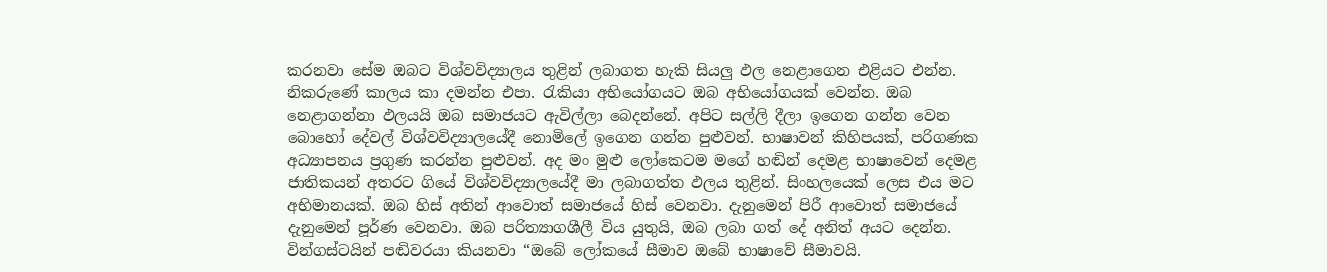කරනවා සේම ඔබට විශ්වවිද්‍යාලය තුළින් ලබාගත හැකි සියලු ඵල නෙළාගෙන එළියට එන්න. නිකරුණේ කාලය කා දමන්න එපා. රැකියා අභියෝගයට ඔබ අභියෝගයක් වෙන්න. ඔබ නෙළාගන්නා ඵලයයි ඔබ සමාජයට ඇවිල්ලා බෙදන්නේ. අපිට සල්ලි දීලා ඉගෙන ගන්න වෙන බොහෝ දේවල් විශ්වවිද්‍යාලයේදී නොමිලේ ඉගෙන ගන්න පුළුවන්. භාෂාවන් කිහිපයක්, පරිගණක අධ්‍යාපනය ප්‍රගුණ කරන්න පුළුවන්. අද මං මුළු ලෝකෙටම මගේ හඬින් දෙමළ භාෂාවෙන් දෙමළ ජාතිකයන් අතරට ගියේ විශ්වවිද්‍යාලයේදී මා ලබාගත්ත ඵලය තුළින්. සිංහලයෙක් ලෙස එය මට අභිමානයක්. ඔබ හිස් අතින් ආවොත් සමාජයේ හිස් වෙනවා. දැනුමෙන් පිරී ආවොත් සමාජයේ දැනුමෙන් පූර්ණ වෙනවා. ඔබ පරිත්‍යාගශීලී විය යුතුයි, ඔබ ලබා ගත් දේ අනිත් අයට දෙන්න. වින්ගස්ටයින් පඬිවරයා කියනවා “ඔබේ ලෝකයේ සීමාව ඔබේ භාෂාවේ සීමාවයි.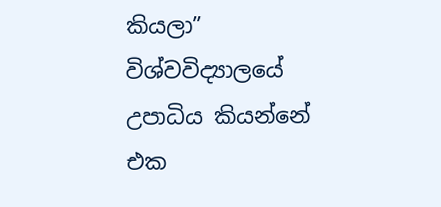කියලා” විශ්වවිද්‍යාලයේ උපාධිය කියන්නේ එක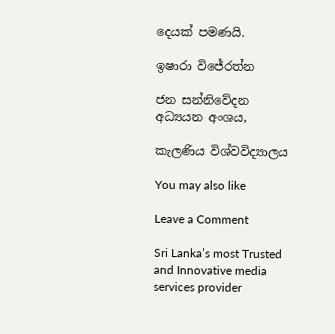දෙයක් පමණයි.

ඉෂාරා විජේරත්න

ජන සන්නිවේදන අධ්‍යයන අංශය,

කැලණිය විශ්වවිද්‍යාලය

You may also like

Leave a Comment

Sri Lanka’s most Trusted and Innovative media services provider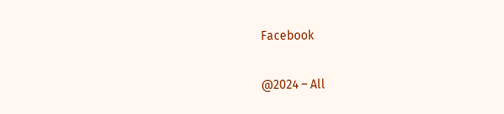Facebook

@2024 – All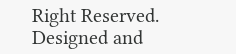Right Reserved. Designed and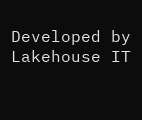Developed by Lakehouse IT